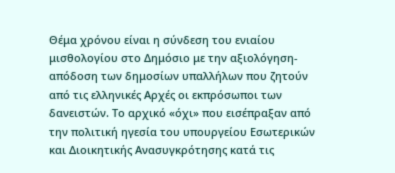Θέμα χρόνου είναι η σύνδεση του ενιαίου μισθολογίου στο Δημόσιο με την αξιολόγηση-απόδοση των δημοσίων υπαλλήλων που ζητούν από τις ελληνικές Αρχές οι εκπρόσωποι των δανειστών. Το αρχικό «όχι» που εισέπραξαν από την πολιτική ηγεσία του υπουργείου Εσωτερικών και Διοικητικής Ανασυγκρότησης κατά τις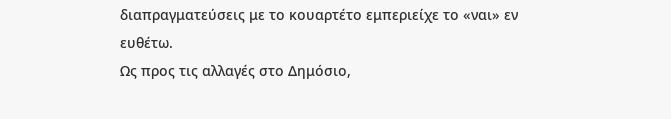διαπραγματεύσεις με το κουαρτέτο εμπεριείχε το «ναι» εν ευθέτω.
Ως προς τις αλλαγές στο Δημόσιο,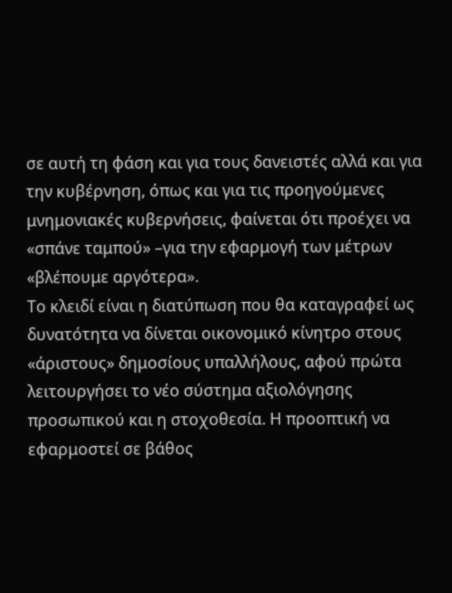σε αυτή τη φάση και για τους δανειστές αλλά και για την κυβέρνηση, όπως και για τις προηγούμενες μνημονιακές κυβερνήσεις, φαίνεται ότι προέχει να «σπάνε ταμπού» –για την εφαρμογή των μέτρων «βλέπουμε αργότερα».
Το κλειδί είναι η διατύπωση που θα καταγραφεί ως δυνατότητα να δίνεται οικονομικό κίνητρο στους «άριστους» δημοσίους υπαλλήλους, αφού πρώτα λειτουργήσει το νέο σύστημα αξιολόγησης προσωπικού και η στοχοθεσία. Η προοπτική να εφαρμοστεί σε βάθος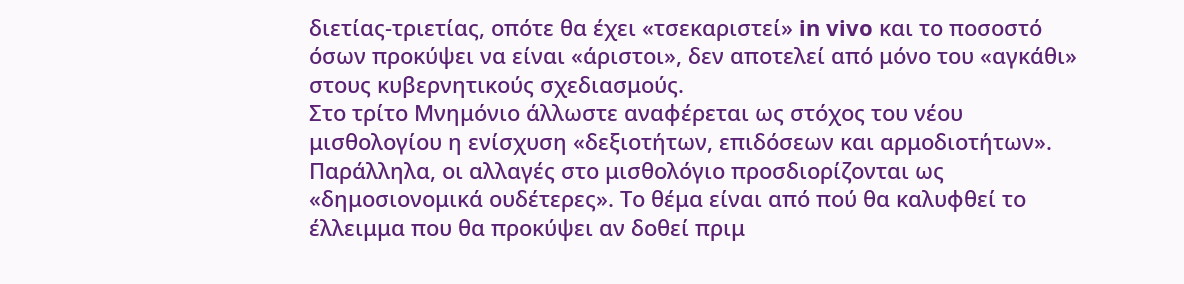διετίας-τριετίας, οπότε θα έχει «τσεκαριστεί» in vivo και το ποσοστό όσων προκύψει να είναι «άριστοι», δεν αποτελεί από μόνο του «αγκάθι» στους κυβερνητικούς σχεδιασμούς.
Στο τρίτο Μνημόνιο άλλωστε αναφέρεται ως στόχος του νέου μισθολογίου η ενίσχυση «δεξιοτήτων, επιδόσεων και αρμοδιοτήτων». Παράλληλα, οι αλλαγές στο μισθολόγιο προσδιορίζονται ως «δημοσιονομικά ουδέτερες». Το θέμα είναι από πού θα καλυφθεί το έλλειμμα που θα προκύψει αν δοθεί πριμ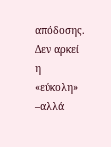απόδοσης. Δεν αρκεί η «εύκολη» –αλλά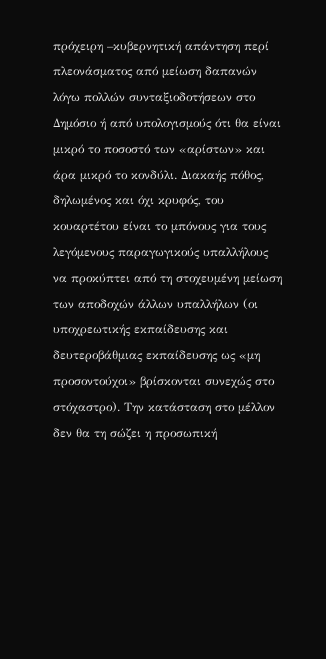πρόχειρη –κυβερνητική απάντηση περί πλεονάσματος από μείωση δαπανών λόγω πολλών συνταξιοδοτήσεων στο Δημόσιο ή από υπολογισμούς ότι θα είναι μικρό το ποσοστό των «αρίστων» και άρα μικρό το κονδύλι. Διακαής πόθος, δηλωμένος και όχι κρυφός, του κουαρτέτου είναι το μπόνους για τους λεγόμενους παραγωγικούς υπαλλήλους να προκύπτει από τη στοχευμένη μείωση των αποδοχών άλλων υπαλλήλων (οι υποχρεωτικής εκπαίδευσης και δευτεροβάθμιας εκπαίδευσης ως «μη προσοντούχοι» βρίσκονται συνεχώς στο στόχαστρο). Την κατάσταση στο μέλλον δεν θα τη σώζει η προσωπική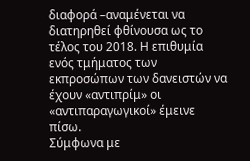διαφορά –αναμένεται να διατηρηθεί φθίνουσα ως το τέλος του 2018. Η επιθυμία ενός τμήματος των εκπροσώπων των δανειστών να έχουν «αντιπρίμ» οι «αντιπαραγωγικοί» έμεινε πίσω.
Σύμφωνα με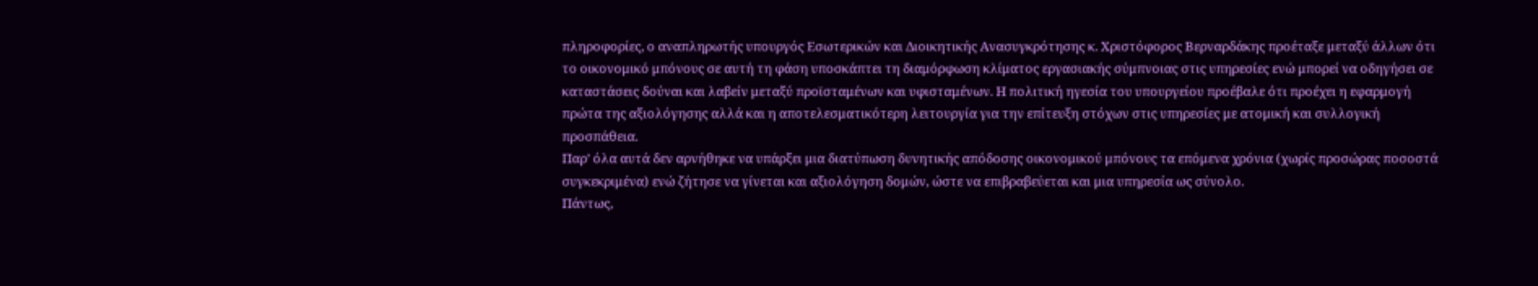πληροφορίες, ο αναπληρωτής υπουργός Εσωτερικών και Διοικητικής Ανασυγκρότησης κ. Χριστόφορος Βερναρδάκης προέταξε μεταξύ άλλων ότι το οικονομικό μπόνους σε αυτή τη φάση υποσκάπτει τη διαμόρφωση κλίματος εργασιακής σύμπνοιας στις υπηρεσίες ενώ μπορεί να οδηγήσει σε καταστάσεις δούναι και λαβείν μεταξύ προϊσταμένων και υφισταμένων. Η πολιτική ηγεσία του υπουργείου προέβαλε ότι προέχει η εφαρμογή πρώτα της αξιολόγησης αλλά και η αποτελεσματικότερη λειτουργία για την επίτευξη στόχων στις υπηρεσίες με ατομική και συλλογική προσπάθεια.
Παρ’ όλα αυτά δεν αρνήθηκε να υπάρξει μια διατύπωση δυνητικής απόδοσης οικονομικού μπόνους τα επόμενα χρόνια (χωρίς προσώρας ποσοστά συγκεκριμένα) ενώ ζήτησε να γίνεται και αξιολόγηση δομών, ώστε να επιβραβεύεται και μια υπηρεσία ως σύνολο.
Πάντως,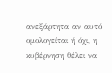ανεξάρτητα αν αυτό ομολογείται ή όχι, η κυβέρνηση θέλει να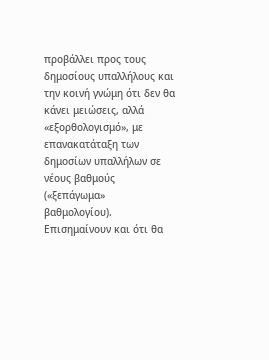προβάλλει προς τους δημοσίους υπαλλήλους και την κοινή γνώμη ότι δεν θα κάνει μειώσεις, αλλά «εξορθολογισμό», με επανακατάταξη των δημοσίων υπαλλήλων σε νέους βαθμούς («ξεπάγωμα» βαθμολογίου). Επισημαίνουν και ότι θα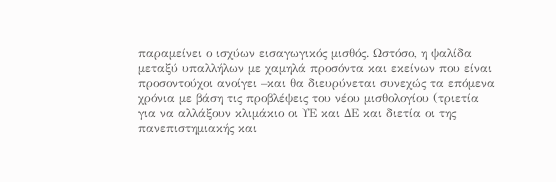παραμείνει ο ισχύων εισαγωγικός μισθός. Ωστόσο, η ψαλίδα μεταξύ υπαλλήλων με χαμηλά προσόντα και εκείνων που είναι προσοντούχοι ανοίγει –και θα διευρύνεται συνεχώς τα επόμενα χρόνια με βάση τις προβλέψεις του νέου μισθολογίου (τριετία για να αλλάξουν κλιμάκιο οι ΥΕ και ΔΕ και διετία οι της πανεπιστημιακής και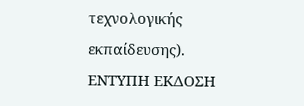τεχνολογικής εκπαίδευσης).
ΕΝΤΥΠΗ ΕΚΔΟΣΗ